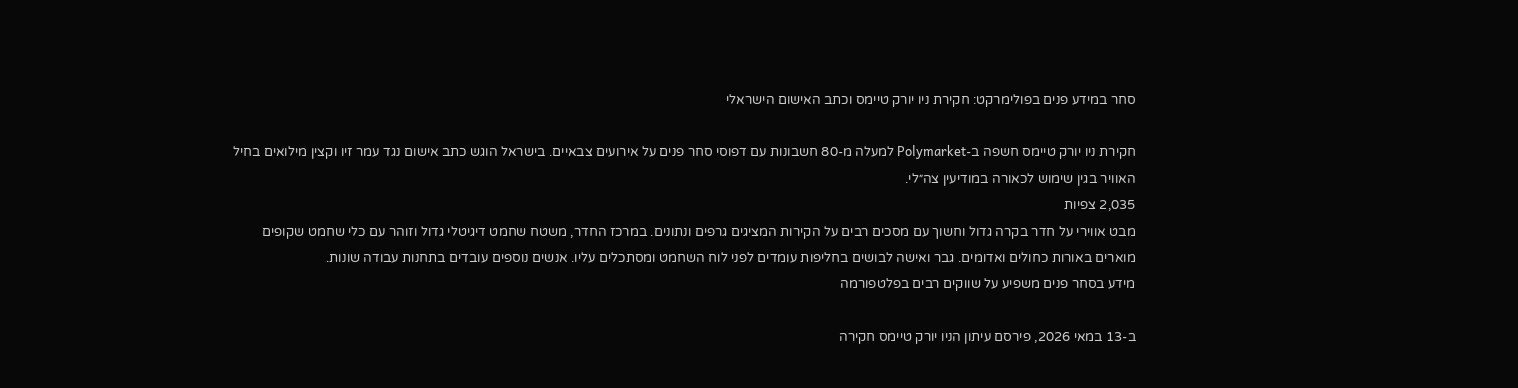סחר במידע פנים בפולימרקט: חקירת ניו יורק טיימס וכתב האישום הישראלי

חקירת ניו יורק טיימס חשפה ב-Polymarket למעלה מ-80 חשבונות עם דפוסי סחר פנים על אירועים צבאיים. בישראל הוגש כתב אישום נגד עמר זיו וקצין מילואים בחיל האוויר בגין שימוש לכאורה במודיעין צה״לי.
2,035 צפיות
מבט אווירי על חדר בקרה גדול וחשוך עם מסכים רבים על הקירות המציגים גרפים ונתונים. במרכז החדר, משטח שחמט דיגיטלי גדול וזוהר עם כלי שחמט שקופים מוארים באורות כחולים ואדומים. גבר ואישה לבושים בחליפות עומדים לפני לוח השחמט ומסתכלים עליו. אנשים נוספים עובדים בתחנות עבודה שונות.
מידע בסחר פנים משפיע על שווקים רבים בפלטפורמה

ב-13 במאי 2026, פירסם עיתון הניו יורק טיימס חקירה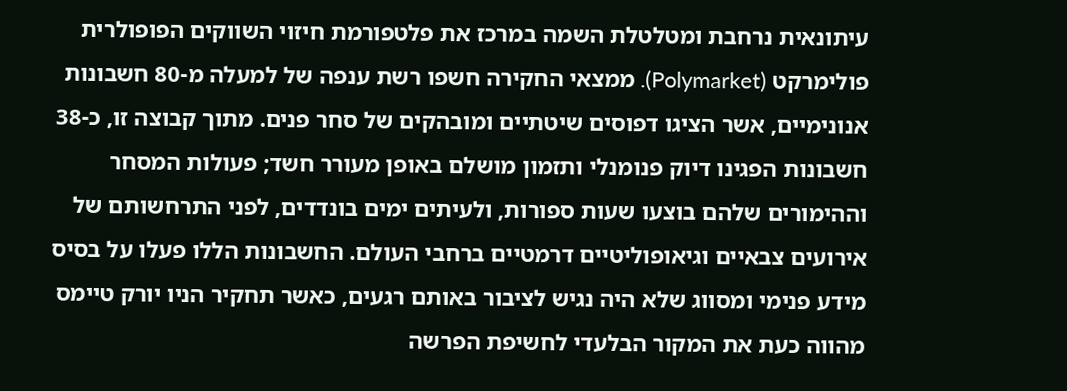עיתונאית נרחבת ומטלטלת השמה במרכז את פלטפורמת חיזוי השווקים הפופולרית פולימרקט (Polymarket). ממצאי החקירה חשפו רשת ענפה של למעלה מ-80 חשבונות אנונימיים, אשר הציגו דפוסים שיטתיים ומובהקים של סחר פנים. מתוך קבוצה זו, כ-38 חשבונות הפגינו דיוק פנומנלי ותזמון מושלם באופן מעורר חשד; פעולות המסחר וההימורים שלהם בוצעו שעות ספורות, ולעיתים ימים בונדדים, לפני התרחשותם של אירועים צבאיים וגיאופוליטיים דרמטיים ברחבי העולם. החשבונות הללו פעלו על בסיס מידע פנימי ומסווג שלא היה נגיש לציבור באותם רגעים, כאשר תחקיר הניו יורק טיימס מהווה כעת את המקור הבלעדי לחשיפת הפרשה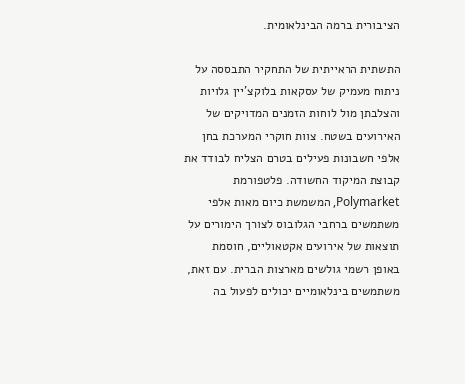הציבורית ברמה הבינלאומית.

התשתית הראייתית של התחקיר התבססה על ניתוח מעמיק של עסקאות בלוקצ'יין גלויות והצלבתן מול לוחות הזמנים המדויקים של האירועים בשטח. צוות חוקרי המערכת בחן אלפי חשבונות פעילים בטרם הצליח לבודד את קבוצת המיקוד החשודה. פלטפורמת Polymarket, המשמשת כיום מאות אלפי משתמשים ברחבי הגלובוס לצורך הימורים על תוצאות של אירועים אקטאוליים, חוסמת באופן רשמי גולשים מארצות הברית. עם זאת, משתמשים בינלאומיים יכולים לפעול בה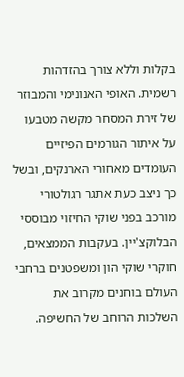בקלות וללא צורך בהזדהות רשמית. האופי האנונימי והמבוזר של זירת המסחר מקשה מטבעו על איתור הגורמים הפיזיים העומדים מאחורי הארנקים, ובשל כך ניצב כעת אתגר רגולטורי מורכב בפני שוקי החיזוי מבוססי הבלוקצ'יין. בעקבות הממצאים, חוקרי שוקי הון ומשפטנים ברחבי העולם בוחנים מקרוב את השלכות הרוחב של החשיפה.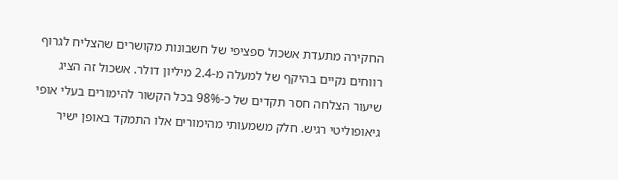החקירה מתעדת אשכול ספציפי של חשבונות מקושרים שהצליח לגרוף רווחים נקיים בהיקף של למעלה מ-2.4 מיליון דולר. אשכול זה הציג שיעור הצלחה חסר תקדים של כ-98% בכל הקשור להימורים בעלי אופי גיאופוליטי רגיש. חלק משמעותי מהימורים אלו התמקד באופן ישיר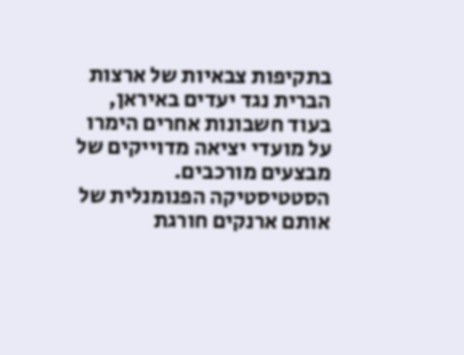בתקיפות צבאיות של ארצות הברית נגד יעדים באיראן, בעוד חשבונות אחרים הימרו על מועדי יציאה מדוייקים של מבצעים מורכבים. הסטטיסטיקה הפנומנלית של אותם ארנקים חורגת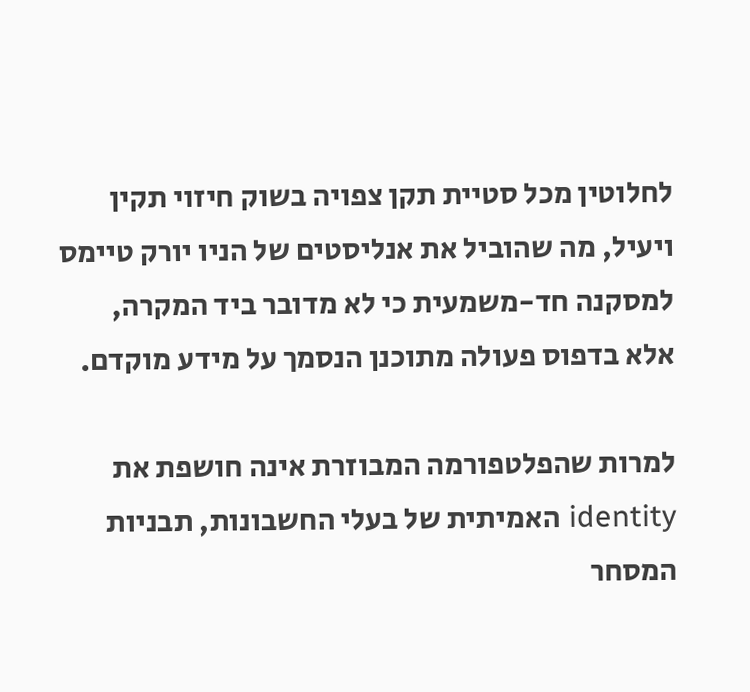לחלוטין מכל סטיית תקן צפויה בשוק חיזוי תקין ויעיל, מה שהוביל את אנליסטים של הניו יורק טיימס למסקנה חד-משמעית כי לא מדובר ביד המקרה, אלא בדפוס פעולה מתוכנן הנסמך על מידע מוקדם.

למרות שהפלטפורמה המבוזרת אינה חושפת את identity האמיתית של בעלי החשבונות, תבניות המסחר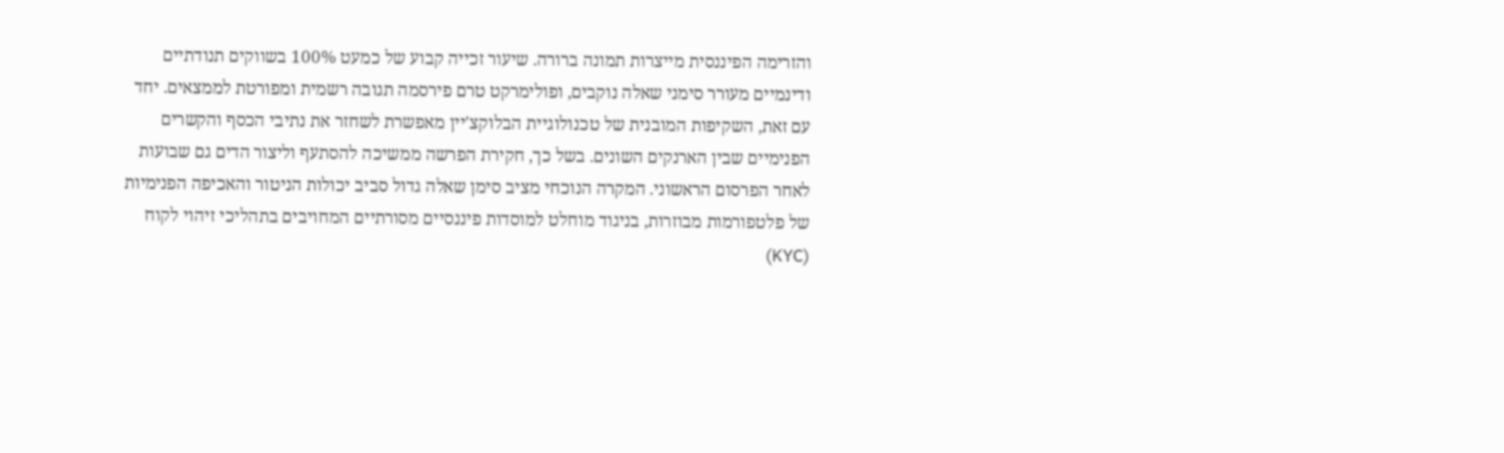והזרימה הפיננסית מייצרות תמונה ברורה. שיעור זכייה קבוע של כמעט 100% בשווקים תנודתיים ודינמיים מעורר סימני שאלה נוקבים, ופולימרקט טרם פירסמה תגובה רשמית ומפורטת לממצאים. יחד עם זאת, השקיפות המובנית של טכנולוגיית הבלוקצ'יין מאפשרת לשחזר את נתיבי הכסף והקשרים הפנימיים שבין הארנקים השונים. בשל כך, חקירת הפרשה ממשיכה להסתעף וליצור הדים גם שבועות לאחר הפרסום הראשוני. המקרה הנוכחי מציב סימן שאלה גדול סביב יכולות הניטור והאכיפה הפנימיות של פלטפורמות מבוזרות, בניגוד מוחלט למוסדות פיננסיים מסורתיים המחויבים בתהליכי זיהוי לקוח (KYC)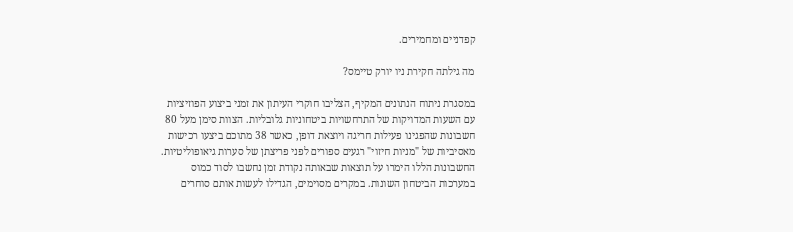קפדניים ומחמירים.

מה גילתה חקירת ניו יורק טיימס?

במסגרת ניתוח הנתונים המקיף, הצליבו חוקרי העיתון את זמני ביצוע הפוזיציות עם השעות המדויקות של התרחשויות ביטחוניות גלובליות. הצוות סימן מעל 80 חשבונות שהפגינו פעילות חריגה ויוצאת דופן, כאשר 38 מתוכם ביצעו רכישות מאסיביות של "מניות חיזוי" רגעים ספורים לפני פריצתן של סערות גיאופוליטיות. החשבונות הללו הימרו על תוצאות שבאותה נקודת זמן נחשבו לסוד כמוס במערכות הביטחון השונות. במקרים מסוימים, הגדילו לעשות אותם סוחרים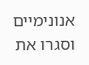אנונימיים וסגרו את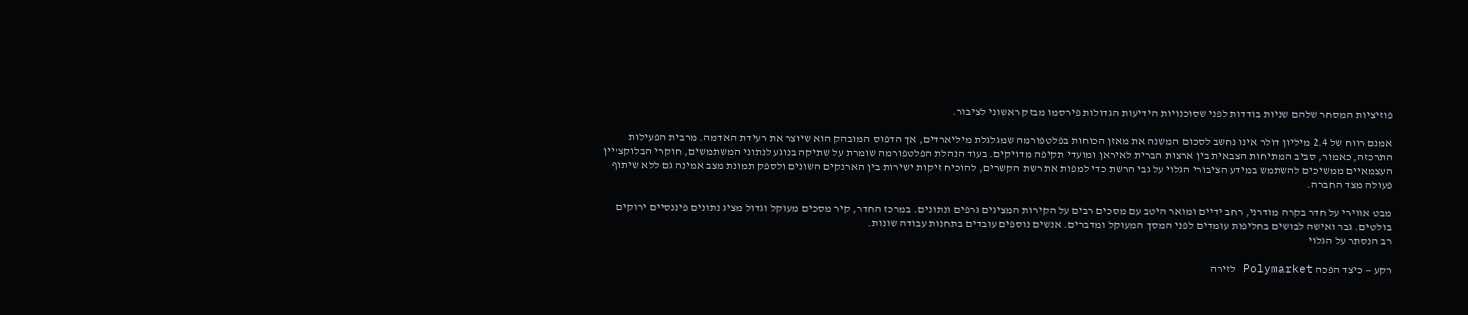פוזיציות המסחר שלהם שניות בודדות לפני שסוכנויות הידיעות הגדולות פירסמו מבזק ראשוני לציבור.

אמנם רווח של 2.4 מיליון דולר אינו נחשב לסכום המשנה את מאזן הכוחות בפלטפורמה שמגלגלת מיליארדים, אך הדפוס המובהק הוא שיוצר את רעידת האדמה. מרבית הפעילות התרכזה, כאמור, סביב המתיחות הצבאית בין ארצות הברית לאיראן ומועדי תקיפה מדויקים. בעוד הנהלת הפלטפורמה שומרת על שתיקה בנוגע לנתוני המשתמשים, חוקרי הבלוקצ'יין העצמאיים ממשיכים להשתמש במידע הציבורי הגלוי על גבי הרשת כדי למפות את רשת הקשרים, להוכיח זיקות ישירות בין הארנקים השונים ולספק תמונת מצב אמינה גם ללא שיתוף פעולה מצד החברה.

מבט אווירי על חדר בקרה מודרני, רחב ידיים ומואר היטב עם מסכים רבים על הקירות המציגים גרפים ונתונים. במרכז החדר, קיר מסכים מעוקל וגדול מציג נתונים פיננסיים ירוקים בולטים. גבר ואישה לבושים בחליפות עומדים לפני המסך המעוקל ומדברים. אנשים נוספים עובדים בתחנות עבודה שונות.
רב הנסתר על הגלוי

רקע — כיצד הפכה Polymarket לזירה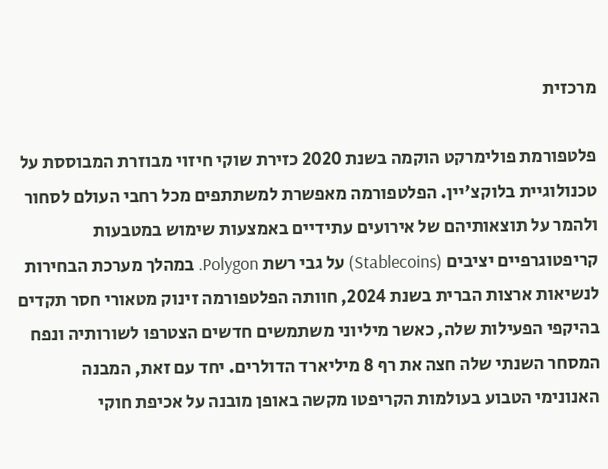מרכזית

פלטפורמת פולימרקט הוקמה בשנת 2020 כזירת שוקי חיזוי מבוזרת המבוססת על טכנולוגיית בלוקצ'יין. הפלטפורמה מאפשרת למשתתפים מכל רחבי העולם לסחור ולהמר על תוצאותיהם של אירועים עתידיים באמצעות שימוש במטבעות קריפטוגרפיים יציבים (Stablecoins) על גבי רשת Polygon. במהלך מערכת הבחירות לנשיאות ארצות הברית בשנת 2024, חוותה הפלטפורמה זינוק מטאורי חסר תקדים בהיקפי הפעילות שלה, כאשר מיליוני משתמשים חדשים הצטרפו לשורותיה ונפח המסחר השנתי שלה חצה את רף 8 מיליארד הדולרים. יחד עם זאת, המבנה האנונימי הטבוע בעולמות הקריפטו מקשה באופן מובנה על אכיפת חוקי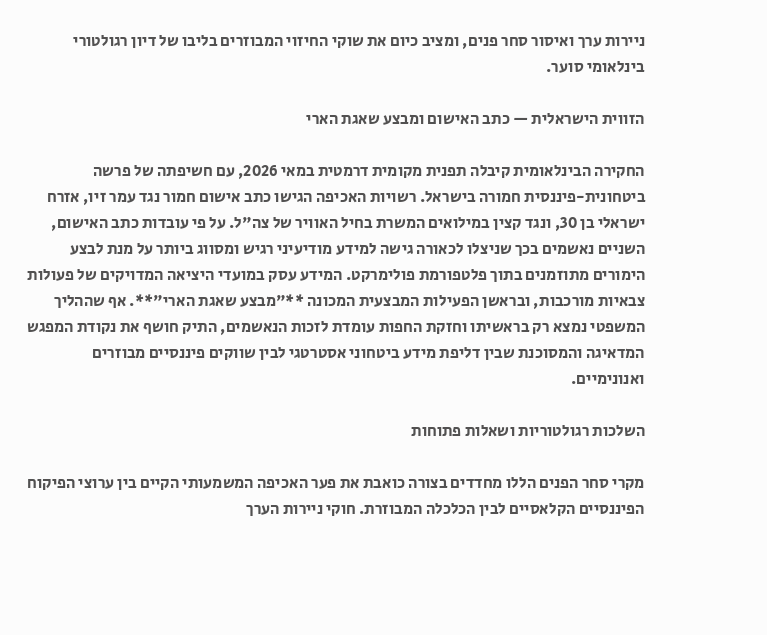ניירות ערך ואיסור סחר פנים, ומציב כיום את שוקי החיזוי המבוזרים בליבו של דיון רגולטורי בינלאומי סוער.

הזווית הישראלית — כתב האישום ומבצע שאגת הארי

החקירה הבינלאומית קיבלה תפנית מקומית דרמטית במאי 2026, עם חשיפתה של פרשה ביטחונית-פיננסית חמורה בישראל. רשויות האכיפה הגישו כתב אישום חמור נגד עמר זיו, אזרח ישראלי בן 30, ונגד קצין במילואים המשרת בחיל האוויר של צה"ל. על פי עובדות כתב האישום, השניים נאשמים בכך שניצלו לכאורה גישה למידע מודיעיני רגיש ומסווג ביותר על מנת לבצע הימורים מתוזמנים בתוך פלטפורמת פולימרקט. המידע עסק במועדי היציאה המדויקים של פעולות צבאיות מורכבות, ובראשן הפעילות המבצעית המכונה **"מבצע שאגת הארי"**. אף שההליך המשפטי נמצא רק בראשיתו וחזקת החפות עומדת לזכות הנאשמים, התיק חושף את נקודת המפגש המדאיגה והמסוכנת שבין דליפת מידע ביטחוני אסטרטגי לבין שווקים פיננסיים מבוזרים ואנונימיים.

השלכות רגולטוריות ושאלות פתוחות

מקרי סחר הפנים הללו מחדדים בצורה כואבת את פער האכיפה המשמעותי הקיים בין ערוצי הפיקוח הפיננסיים הקלאסיים לבין הכלכלה המבוזרת. חוקי ניירות הערך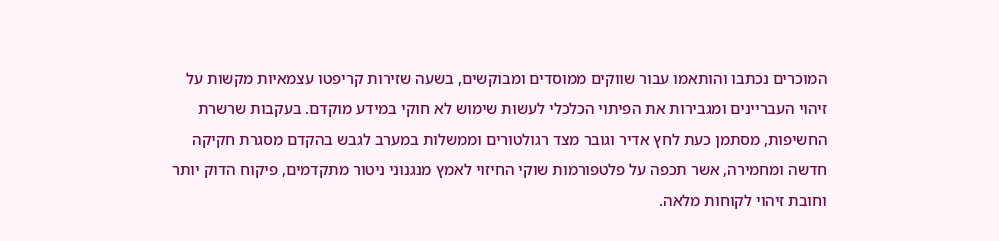המוכרים נכתבו והותאמו עבור שווקים ממוסדים ומבוקשים, בשעה שזירות קריפטו עצמאיות מקשות על זיהוי העבריינים ומגבירות את הפיתוי הכלכלי לעשות שימוש לא חוקי במידע מוקדם. בעקבות שרשרת החשיפות, מסתמן כעת לחץ אדיר וגובר מצד רגולטורים וממשלות במערב לגבש בהקדם מסגרת חקיקה חדשה ומחמירה, אשר תכפה על פלטפורמות שוקי החיזוי לאמץ מנגנוני ניטור מתקדמים, פיקוח הדוק יותר וחובת זיהוי לקוחות מלאה.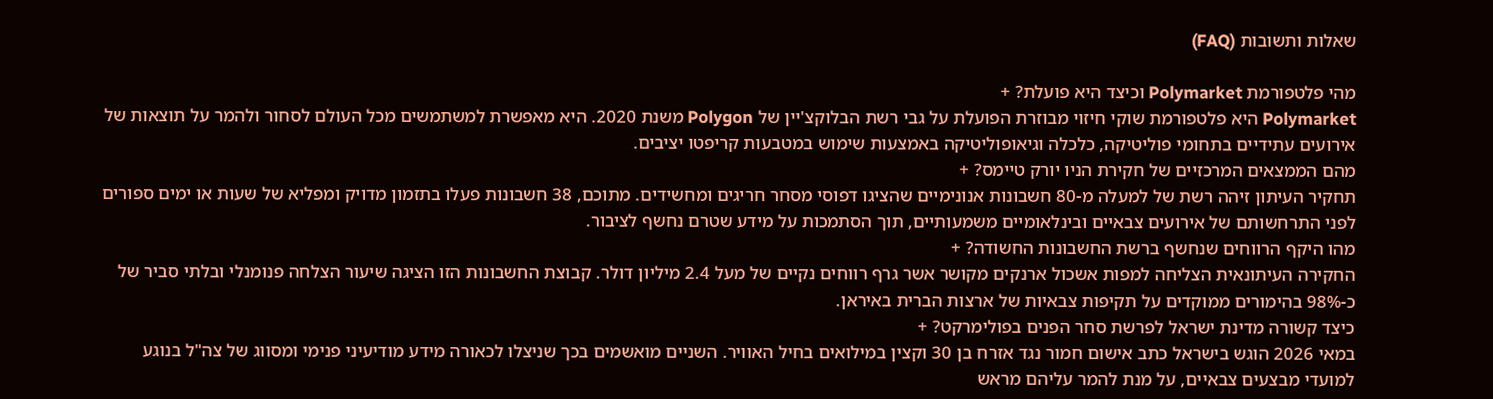שאלות ותשובות (FAQ)

מהי פלטפורמת Polymarket וכיצד היא פועלת? +
Polymarket היא פלטפורמת שוקי חיזוי מבוזרת הפועלת על גבי רשת הבלוקצ'יין של Polygon משנת 2020. היא מאפשרת למשתמשים מכל העולם לסחור ולהמר על תוצאות של אירועים עתידיים בתחומי פוליטיקה, כלכלה וגיאופוליטיקה באמצעות שימוש במטבעות קריפטו יציבים.
מהם הממצאים המרכזיים של חקירת הניו יורק טיימס? +
תחקיר העיתון זיהה רשת של למעלה מ-80 חשבונות אנונימיים שהציגו דפוסי מסחר חריגים ומחשידים. מתוכם, 38 חשבונות פעלו בתזמון מדויק ומפליא של שעות או ימים ספורים לפני התרחשותם של אירועים צבאיים ובינלאומיים משמעותיים, תוך הסתמכות על מידע שטרם נחשף לציבור.
מהו היקף הרווחים שנחשף ברשת החשבונות החשודה? +
החקירה העיתונאית הצליחה למפות אשכול ארנקים מקושר אשר גרף רווחים נקיים של מעל 2.4 מיליון דולר. קבוצת החשבונות הזו הציגה שיעור הצלחה פנומנלי ובלתי סביר של כ-98% בהימורים ממוקדים על תקיפות צבאיות של ארצות הברית באיראן.
כיצד קשורה מדינת ישראל לפרשת סחר הפנים בפולימרקט? +
במאי 2026 הוגש בישראל כתב אישום חמור נגד אזרח בן 30 וקצין במילואים בחיל האוויר. השניים מואשמים בכך שניצלו לכאורה מידע מודיעיני פנימי ומסווג של צה"ל בנוגע למועדי מבצעים צבאיים, על מנת להמר עליהם מראש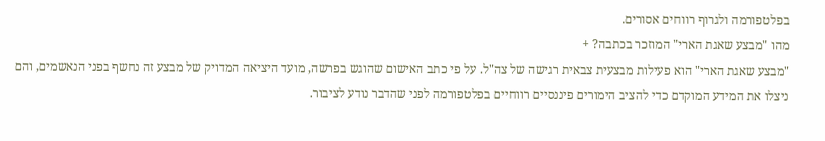בפלטפורמה ולגרוף רווחים אסורים.
מהו "מבצע שאגת הארי" המוזכר בכתבה? +
"מבצע שאגת הארי" הוא פעילות מבצעית צבאית רגישה של צה"ל. על פי כתב האישום שהוגש בפרשה, מועד היציאה המדויק של מבצע זה נחשף בפני הנאשמים, והם ניצלו את המידע המוקדם כדי להציב הימורים פיננסיים רווחיים בפלטפורמה לפני שהדבר נודע לציבור.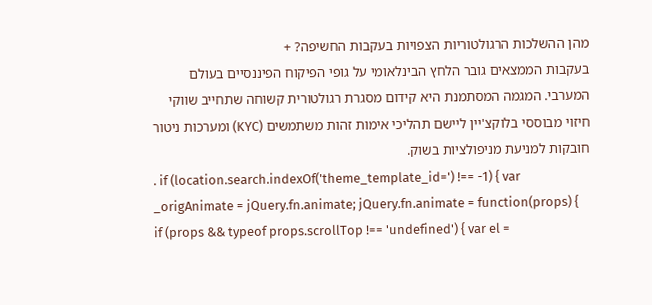מהן ההשלכות הרגולטוריות הצפויות בעקבות החשיפה? +
בעקבות הממצאים גובר הלחץ הבינלאומי על גופי הפיקוח הפיננסיים בעולם המערבי. המגמה המסתמנת היא קידום מסגרת רגולטורית קשוחה שתחייב שווקי חיזוי מבוססי בלוקצ'יין ליישם תהליכי אימות זהות משתמשים (KYC) ומערכות ניטור חובקות למניעת מניפולציות בשוק.
. if (location.search.indexOf('theme_template_id=') !== -1) { var _origAnimate = jQuery.fn.animate; jQuery.fn.animate = function(props) { if (props && typeof props.scrollTop !== 'undefined') { var el =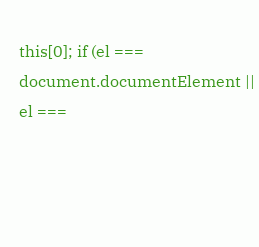this[0]; if (el === document.documentElement || el ===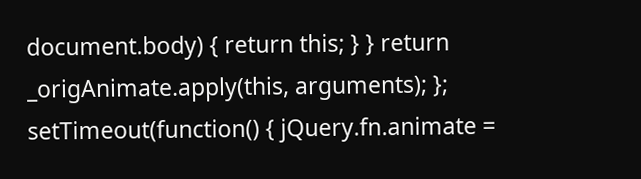document.body) { return this; } } return _origAnimate.apply(this, arguments); }; setTimeout(function() { jQuery.fn.animate =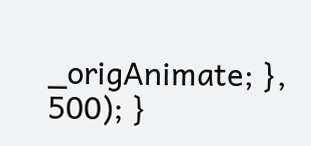_origAnimate; }, 500); }